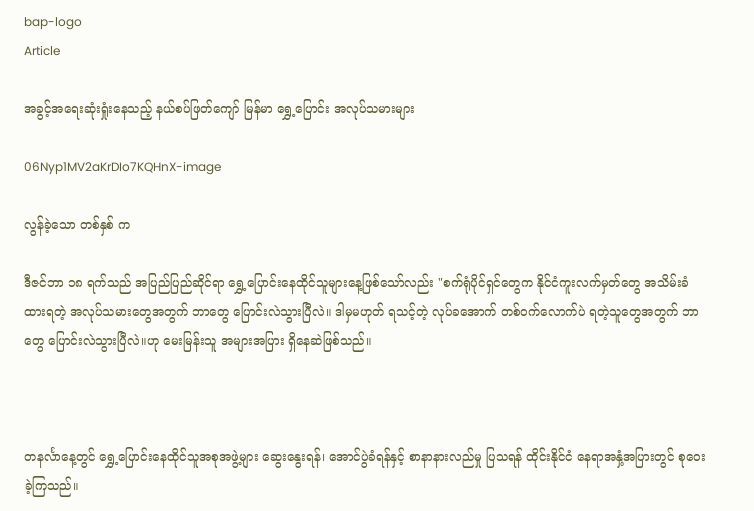bap-logo
Article

အခွင့်အရေးဆုံးရှုံးနေသည့် နယ်စပ်ဖြတ်ကျော် မြန်မာ ရွှေ့ပြောင်း အလုပ်သမားများ

06Nyp1MV2aKrDIo7KQHnX-image

လွန်ခဲ့သော တစ်နှစ် က

ဒီဇင်ဘာ ၁၈ ရက်သည် အပြည်ပြည်ဆိုင်ရာ ရွှေ့ပြောင်းနေထိုင်သူများနေ့ဖြစ်သော်လည်း "စက်ရုံပိုင်ရှင်တွေက နိုင်ငံကူးလက်မှတ်တွေ အသိမ်းခံထားရတဲ့ အလုပ်သမားတွေအတွက် ဘာတွေ ပြောင်းလဲသွားပြီလဲ။ ဒါမှမဟုတ် ရသင့်တဲ့ လုပ်ခအောက် တစ်ဝက်လောက်ပဲ ရတဲ့သူတွေအတွက် ဘာတွေ ပြောင်းလဲသွားပြီလဲ။ဟု မေးမြန်းသူ အများအပြား ရှိနေဆဲဖြစ်သည်။



တနင်္လာနေ့တွင် ရွှေ့ပြောင်းနေထိုင်သူအစုအဖွဲ့များ ဆွေးနွေးရန်၊ အောင်ပွဲခံရန်နှင့် စာနာနားလည်မှု ပြသရန် ထိုင်းနိုင်ငံ နေရာအနှံ့အပြားတွင် စုဝေးခဲ့ကြသည်။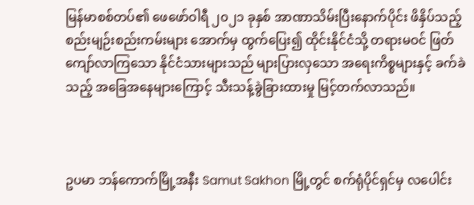မြန်မာစစ်တပ်၏ ဖေဖော်ဝါရီ ၂၀၂၁ ခုနှစ် အာဏာသိမ်းပြီးနောက်ပိုင်း ဖိနှိပ်သည့် စည်းမျဉ်းစည်းကမ်းများ အောက်မှ ထွက်ပြေး၍ ထိုင်းနိုင်ငံသို့ တရားမဝင် ဖြတ်ကျော်လာကြသော နိုင်ငံသားများသည် များပြားလှသော အရေးကိစ္စများနှင့် ခက်ခဲသည့် အခြေအနေများကြောင့် သီးသန့်ခွဲခြားထားမှု မြင့်တက်လာသည်။



ဥပမာ ဘန်ကောက်မြို့အနီး Samut Sakhon မြို့တွင် စက်ရုံပိုင်ရှင်မှ လပေါင်း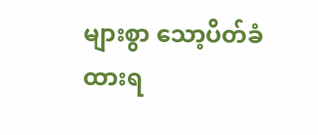များစွာ သော့ပိတ်ခံထားရ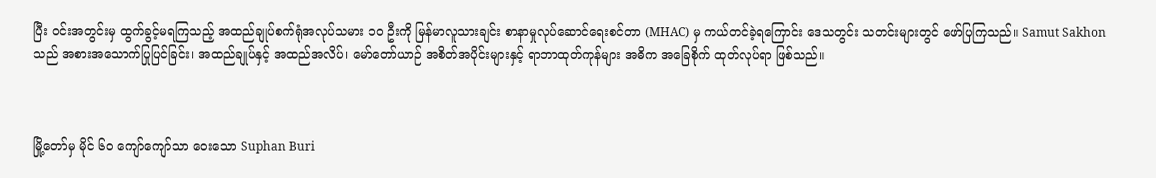ပြီး ဝင်းအတွင်းမှ ထွက်ခွင့်မရကြသည့် အထည်ချုပ်စက်ရုံအလုပ်သမား ၁၀ ဦးကို မြန်မာလူသားချင်း စာနာမှုလုပ်ဆောင်ရေးစင်တာ (MHAC) မှ ကယ်တင်ခဲ့ရကြောင်း ဒေသတွင်း သတင်းများတွင် ဖော်ပြကြသည်။ Samut Sakhon သည် အစားအသောက်ပြုပြင်ခြင်း၊ အထည်ချုပ်နှင့် အထည်အလိပ်၊ မော်တော်ယာဉ် အစိတ်အပိုင်းများနှင့် ရာဘာထုတ်ကုန်များ အဓိက အခြေစိုက် ထုတ်လုပ်ရာ ဖြစ်သည်။



မြို့တော်မှ မိုင် ၆၀ ကျော်ကျော်သာ ဝေးသော Suphan Buri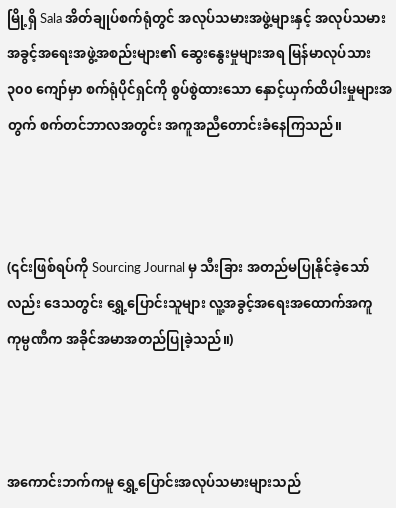မြို့ရှိ Sala အိတ်ချုပ်စက်ရုံတွင် အလုပ်သမားအဖွဲ့များနှင့် အလုပ်သမားအခွင့်အရေးအဖွဲ့အစည်းများ၏ ဆွေးနွေးမှုများအရ မြန်မာလုပ်သား ၃၀၀ ကျော်မှာ စက်ရုံပိုင်ရှင်ကို စွပ်စွဲထားသော နှောင့်ယှက်ထိပါးမှုများအတွက် စက်တင်ဘာလအတွင်း အကူအညီတောင်းခံနေကြသည်။



(၎င်းဖြစ်ရပ်ကို Sourcing Journal မှ သီးခြား အတည်မပြုနိုင်ခဲ့သော်လည်း ဒေသတွင်း ရွှေ့ပြောင်းသူများ လူ့အခွင့်အရေးအထောက်အကူ ကုမ္ပဏီက အခိုင်အမာအတည်ပြုခဲ့သည်။)



အကောင်းဘက်ကမူ ရွှေ့ပြောင်းအလုပ်သမားများသည်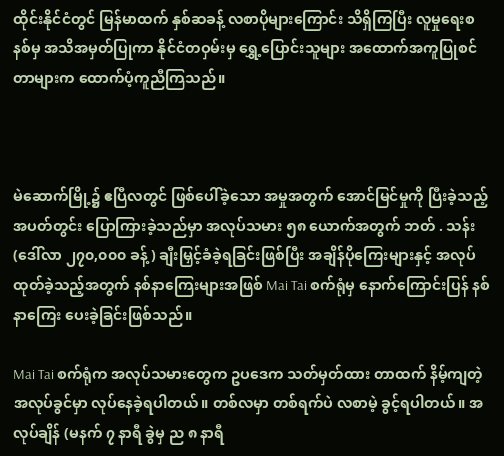ထိုင်းနိုင်ငံတွင် မြန်မာထက် နှစ်ဆခန့် လစာပိုများကြောင်း သိရှိကြပြီး လူမှုရေးစနစ်မှ အသိအမှတ်ပြုကာ နိုင်ငံတဝှမ်းမှ ရွှေ့ပြောင်းသူများ အထောက်အကူပြုစင်တာများက ထောက်ပံ့ကူညီကြသည်။



မဲဆောက်မြို့၌ ဧပြီလတွင် ဖြစ်ပေါ်ခဲ့သော အမှုအတွက် အောင်မြင်မှုကို ပြီးခဲ့သည့် အပတ်တွင်း ပြောကြားခဲ့သည်မှာ အလုပ်သမား ၅၈ ယောက်အတွက် ဘတ် . သန်း (ဒေါ်လာ ၂၇၀,၀၀၀ ခန့်) ချီးမြှင့်ခံခဲ့ရခြင်းဖြစ်ပြီး အချိန်ပိုကြေးများနှင့် အလုပ်ထုတ်ခဲ့သည့်အတွက် နစ်နာကြေးများအဖြစ် Mai Tai စက်ရုံမှ နောက်ကြောင်းပြန် နစ်နာကြေး ပေးခဲ့ခြင်းဖြစ်သည်။

Mai Tai စက်ရုံက အလုပ်သမားတွေက ဥပဒေက သတ်မှတ်ထား တာထက် နိမ့်ကျတဲ့ အလုပ်ခွင်မှာ လုပ်နေခဲ့ရပါတယ်။ တစ်လမှာ တစ်ရက်ပဲ လစာမဲ့ ခွင့်ရပါတယ်။ အလုပ်ချိန် (မနက် ၇ နာရီ ခွဲမှ ည ၈ နာရီ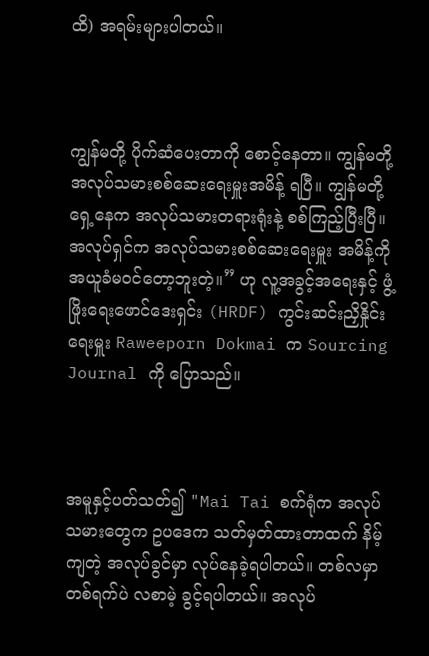ထိ) အရမ်းများပါတယ်။



ကျွန်မတို့ ပိုက်ဆံပေးတာကို စောင့်နေတာ။ ကျွန်မတို့ အလုပ်သမားစစ်ဆေးရေးမှူးအမိန့် ရပြီ။ ကျွန်မတို့ ရှေ့နေက အလုပ်သမားတရားရုံးနဲ့ စစ်ကြည့်ပြီးပြီ။ အလုပ်ရှင်က အလုပ်သမားစစ်ဆေးရေးမှူး အမိန့်ကို အယူခံမဝင်တော့ဘူးတဲ့။” ဟု လူ့အခွင့်အရေးနှင့် ဖွံ့ဖြိုးရေးဖောင်ဒေးရှင်း (HRDF) ကွင်းဆင်းညှိနှိုင်းရေးမှူး Raweeporn Dokmai က Sourcing Journal ကို ပြောသည်။



အမူနှင့်ပတ်သတ်၍ "Mai Tai စက်ရုံက အလုပ်သမားတွေက ဥပဒေက သတ်မှတ်ထားတာထက် နိမ့်ကျတဲ့ အလုပ်ခွင်မှာ လုပ်နေခဲ့ရပါတယ်။ တစ်လမှာ တစ်ရက်ပဲ လစာမဲ့ ခွင့်ရပါတယ်။ အလုပ်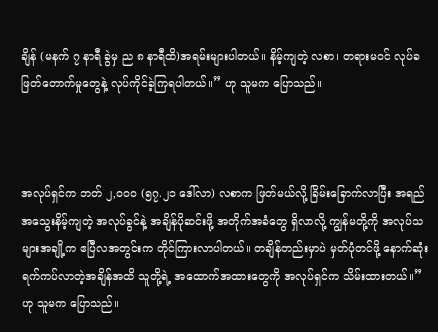ချိန် (မနက် ၇ နာရီ ခွဲမှ ည ၈ နာရီထိ)အရမ်းများပါတယ်။ နိမ့်ကျတဲ့ လစာ၊ တရားမဝင် လုပ်ခဖြတ်တောက်မှုတွေနဲ့ လုပ်ကိုင်ခဲ့ကြရပါတယ်။” ဟု သူမက ပြောသည်။



အလုပ်ရှင်က ဘတ် ၂,၀၀၀ (၅၇.၂၁ ဒေါ်လာ) လစာက ဖြတ်မယ်လို့ ခြိမ်းခြောက်လာပြီး အရည်အသွေးနိမ့်ကျတဲ့ အလုပ်ခွင်နဲ့ အချိန်ပိုဆင်းဖို့ အတိုက်အခံတွေ ရှိလာလို့ ကျွန်မတို့ကို အလုပ်သများအချို့က ဧပြီလအတွင်းက တိုင်ကြားလာပါတယ်။ တချိန်တည်းမှာပဲ မှတ်ပုံတင်ဖို့ နောက်ဆုံးရက်ကပ်လာတဲ့အချိန်အထိ သူတို့ရဲ့ အထောက်အထားတွေကို အလုပ်ရှင်က သိမ်းထားတယ်။” ဟု သူမက ပြောသည်။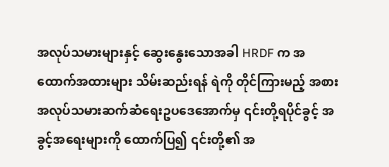အလုပ်သမားများနှင့် ဆွေးနွေးသောအခါ HRDF က အထောက်အထားများ သိမ်းဆည်းရန် ရဲကို တိုင်ကြားမည့် အစား အလုပ်သမားဆက်ဆံရေးဥပဒေအောက်မှ ၎င်းတို့ရပိုင်ခွင့် အခွင့်အရေးများကို ထောက်ပြ၍ ၎င်းတို့၏ အ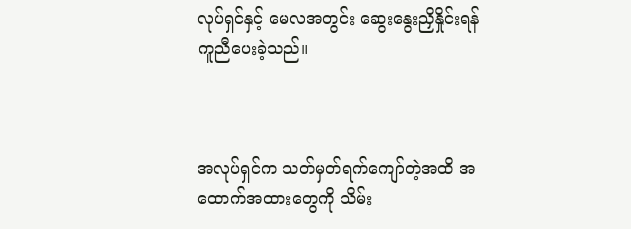လုပ်ရှင်နှင့် မေလအတွင်း ဆွေးနွေးညှိနှိုင်းရန် ကူညီပေးခဲ့သည်။



အလုပ်ရှင်က သတ်မှတ်ရက်ကျော်တဲ့အထိ အထောက်အထားတွေကို သိမ်း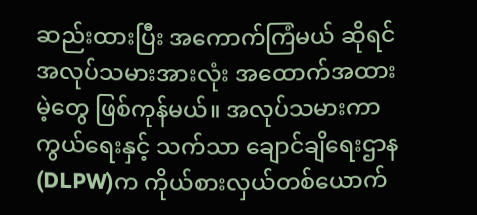ဆည်းထားပြီး အကောက်ကြံမယ် ဆိုရင် အလုပ်သမားအားလုံး အထောက်အထားမဲ့တွေ ဖြစ်ကုန်မယ်။ အလုပ်သမားကာကွယ်ရေးနှင့် သက်သာ ချောင်ချိရေးဌာန(DLPW)က ကိုယ်စားလှယ်တစ်ယောက်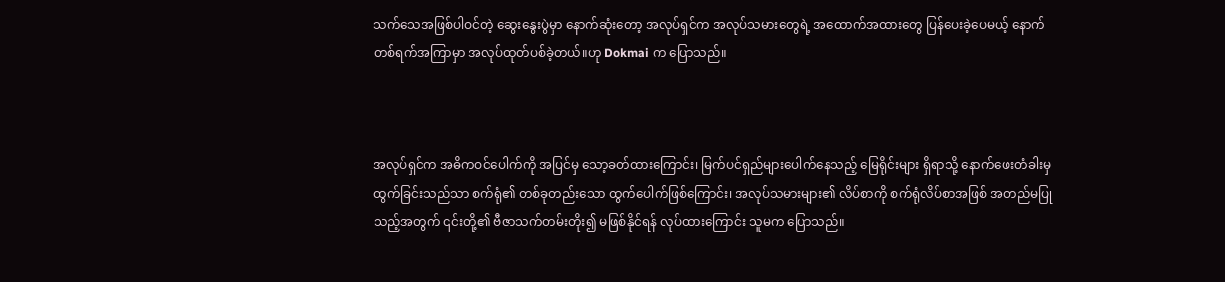သက်သေအဖြစ်ပါဝင်တဲ့ ဆွေးနွေးပွဲမှာ နောက်ဆုံးတော့ အလုပ်ရှင်က အလုပ်သမားတွေရဲ့ အထောက်အထားတွေ ပြန်ပေးခဲ့ပေမယ့် နောက်တစ်ရက်အကြာမှာ အလုပ်ထုတ်ပစ်ခဲ့တယ်။ဟု Dokmai က ပြောသည်။



အလုပ်ရှင်က အဓိကဝင်ပေါက်ကို အပြင်မှ သော့ခတ်ထားကြောင်း၊ မြက်ပင်ရှည်များပေါက်နေသည့် မြေရိုင်းများ ရှိရာသို့ နောက်ဖေးတံခါးမှ ထွက်ခြင်းသည်သာ စက်ရုံ၏ တစ်ခုတည်းသော ထွက်ပေါက်ဖြစ်ကြောင်း၊ အလုပ်သမားများ၏ လိပ်စာကို စက်ရုံလိပ်စာအဖြစ် အတည်မပြုသည့်အတွက် ၎င်းတို့၏ ဗီဇာသက်တမ်းတိုး၍ မဖြစ်နိုင်ရန် လုပ်ထားကြောင်း သူမက ပြောသည်။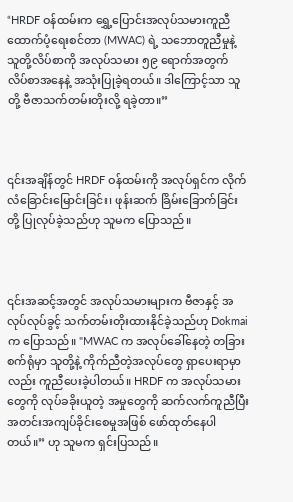“HRDF ဝန်ထမ်းက ရွှေ့ပြောင်းအလုပ်သမားကူညီထောက်ပံ့ရေးစင်တာ (MWAC) ရဲ့ သဘောတူညီမှုနဲ့ သူတို့လိပ်စာကို အလုပ်သမား ၅၉ ရောက်အတွက် လိပ်စာအနေနဲ့ အသုံးပြုခဲ့ရတယ်။ ဒါကြောင့်သာ သူတို့ ဗီဇာသက်တမ်းတိုးလို့ ရခဲ့တာ။”



၎င်းအချိန်တွင် HRDF ဝန်ထမ်းကို အလုပ်ရှင်က လိုက်လံခြောင်းမြောင်းခြင်း၊ ဖုန်းဆက် ခြိမ်းခြောက်ခြင်းတို့ ပြုလုပ်ခဲ့သည်ဟု သူမက ပြောသည်။



၎င်းအဆင့်အတွင် အလုပ်သမားများက ဗီဇာနှင့် အလုပ်လုပ်ခွင့် သက်တမ်းတိုးထားနိုင်ခဲ့သည်ဟု Dokmai က ပြောသည်။ "MWAC က အလုပ်ခေါ်နေတဲ့ တခြားစက်ရုံမှာ သူတို့နဲ့ ကိုက်ညီတဲ့အလုပ်တွေ ရှာပေးရာမှာလည်း ကူညီပေးခဲ့ပါတယ်။ HRDF က အလုပ်သမားတွေကို လုပ်ခခိုးယူတဲ့ အမှုတွေကို ဆက်လက်ကူညီပြီး အတင်းအကျပ်ခိုင်းစေမှုအဖြစ် ဖော်ထုတ်နေပါတယ်။” ဟု သူမက ရှင်းပြသည်။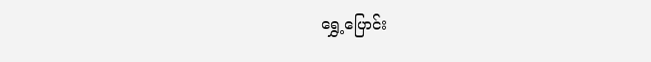ရွှေ့ပြောင်း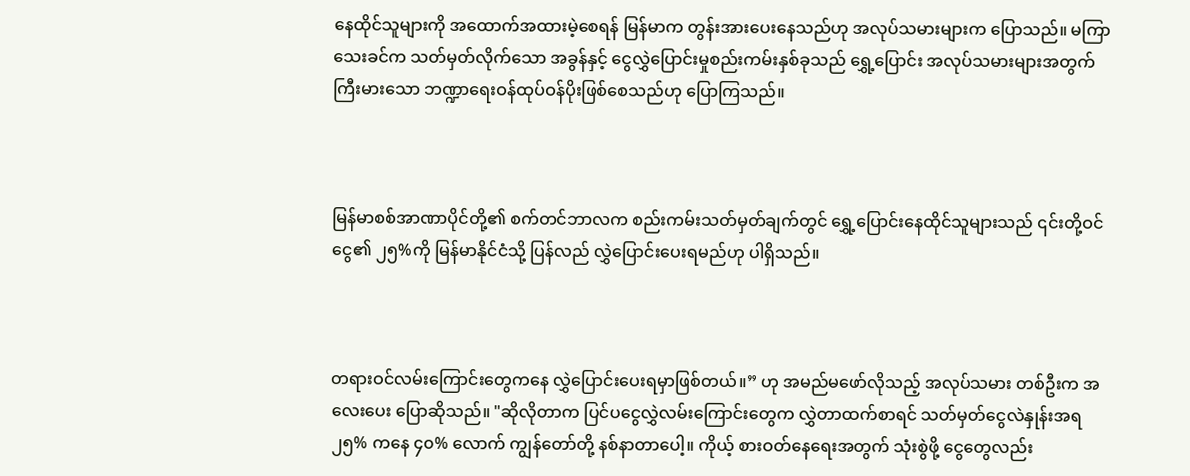နေထိုင်သူများကို အထောက်အထားမဲ့စေရန် မြန်မာက တွန်းအားပေးနေသည်ဟု အလုပ်သမားများက ပြောသည်။ မကြာသေးခင်က သတ်မှတ်လိုက်သော အခွန်နှင့် ငွေလွှဲပြောင်းမှုစည်းကမ်းနှစ်ခုသည် ရွှေ့ပြောင်း အလုပ်သမားများအတွက် ကြီးမားသော ဘဏ္ဍာရေးဝန်ထုပ်ဝန်ပိုးဖြစ်စေသည်ဟု ပြောကြသည်။



မြန်မာစစ်အာဏာပိုင်တို့၏ စက်တင်ဘာလက စည်းကမ်းသတ်မှတ်ချက်တွင် ရွှေ့ပြောင်းနေထိုင်သူများသည် ၎င်းတို့ဝင်ငွေ၏ ၂၅%ကို မြန်မာနိုင်ငံသို့ ပြန်လည် လွှဲပြောင်းပေးရမည်ဟု ပါရှိသည်။



တရားဝင်လမ်းကြောင်းတွေကနေ လွှဲပြောင်းပေးရမှာဖြစ်တယ်။” ဟု အမည်မဖော်လိုသည့် အလုပ်သမား တစ်ဦးက အလေးပေး ပြောဆိုသည်။ "ဆိုလိုတာက ပြင်ပငွေလွှဲလမ်းကြောင်းတွေက လွှဲတာထက်စာရင် သတ်မှတ်ငွေလဲနှုန်းအရ ၂၅% ကနေ ၄၀% လောက် ကျွန်တော်တို့ နစ်နာတာပေါ့။ ကိုယ့် စားဝတ်နေရေးအတွက် သုံးစွဲဖို့ ငွေတွေလည်း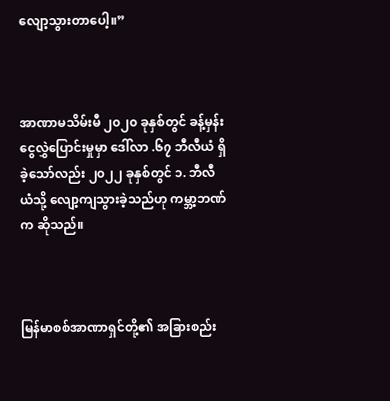လျော့သွားတာပေါ့။”



အာဏာမသိမ်းမီ ၂၀၂၀ ခုနှစ်တွင် ခန့်မှန်း ငွေလွှဲပြောင်းမှုမှာ ဒေါ်လာ .၆၇ ဘီလီယံ ရှိခဲ့သော်လည်း ၂၀၂၂ ခုနှစ်တွင် ၁. ဘီလီယံသို့ လျော့ကျသွားခဲ့သည်ဟု ကမ္ဘာ့ဘဏ်က ဆိုသည်။



မြန်မာစစ်အာဏာရှင်တို့၏ အခြားစည်း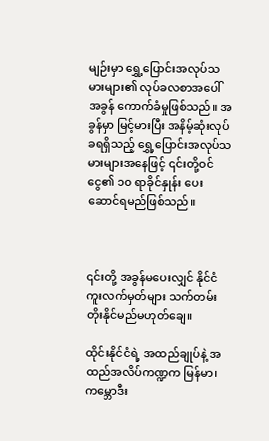မျဉ်းမှာ ရွှေ့ပြောင်းအလုပ်သမားများ၏ လုပ်ခလစာအပေါ် အခွန် ကောက်ခံမှုဖြစ်သည်။ အခွန်မှာ မြင့်မားပြီး အနိမ့်ဆုံးလုပ်ခရရှိသည့် ရွှေ့ပြောင်းအလုပ်သမားများအနေဖြင့် ၎င်းတို့ဝင်ငွေ၏ ၁၀ ရာခိုင်နှုန်း ပေးဆောင်ရမည်ဖြစ်သည်။



၎င်းတို့ အခွန်မပေးလျှင် နိုင်ငံကူးလက်မှတ်များ သက်တမ်းတိုးနိုင်မည်မဟုတ်ချေ။

ထိုင်းနိုင်ငံရဲ့ အထည်ချုပ်နဲ့ အထည်အလိပ်ကဏ္ဍက မြန်မာ၊ ကမ္ဘောဒီး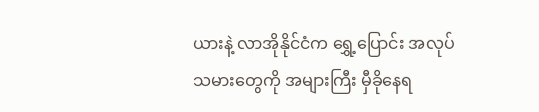ယားနဲ့ လာအိုနိုင်ငံက ရွှေ့ပြောင်း အလုပ်သမားတွေကို အများကြီး မှီခိုနေရ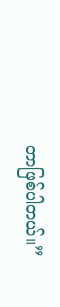တာဖြစ်ပါတယ်။”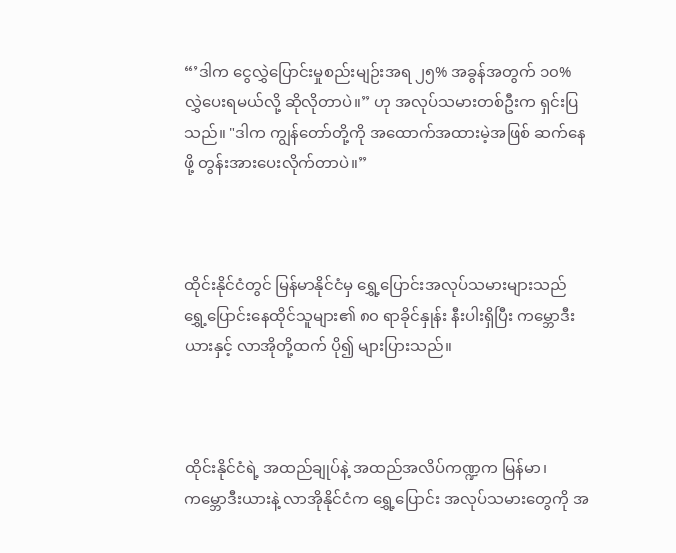“’ဒါက ငွေလွှဲပြောင်းမှုစည်းမျဉ်းအရ ၂၅% အခွန်အတွက် ၁၀% လွှဲပေးရမယ်လို့ ဆိုလိုတာပဲ။” ဟု အလုပ်သမားတစ်ဦးက ရှင်းပြသည်။ "ဒါက ကျွန်တော်တို့ကို အထောက်အထားမဲ့အဖြစ် ဆက်နေဖို့ တွန်းအားပေးလိုက်တာပဲ။”



ထိုင်းနိုင်ငံတွင် မြန်မာနိုင်ငံမှ ရွှေ့ပြောင်းအလုပ်သမားများသည် ရွှေ့ပြောင်းနေထိုင်သူများ၏ ၈၀ ရာခိုင်နှုန်း နီးပါးရှိပြီး ကမ္ဘောဒီးယားနှင့် လာအိုတို့ထက် ပို၍ များပြားသည်။



ထိုင်းနိုင်ငံရဲ့ အထည်ချုပ်နဲ့ အထည်အလိပ်ကဏ္ဍက မြန်မာ၊ ကမ္ဘောဒီးယားနဲ့ လာအိုနိုင်ငံက ရွှေ့ပြောင်း အလုပ်သမားတွေကို အ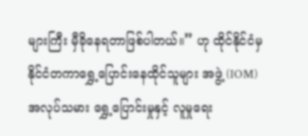များကြီး မှီခိုနေရတာဖြစ်ပါတယ်။” ဟု ထိုင်နိုင်ငံမှ နိုင်ငံတကာရွှေ့ပြောင်းနေထိုင်သူများ အဖွဲ့ (IOM) အလုပ်သမား ရွှေ့ပြောင်းမှုနှင့် လူမှုရေး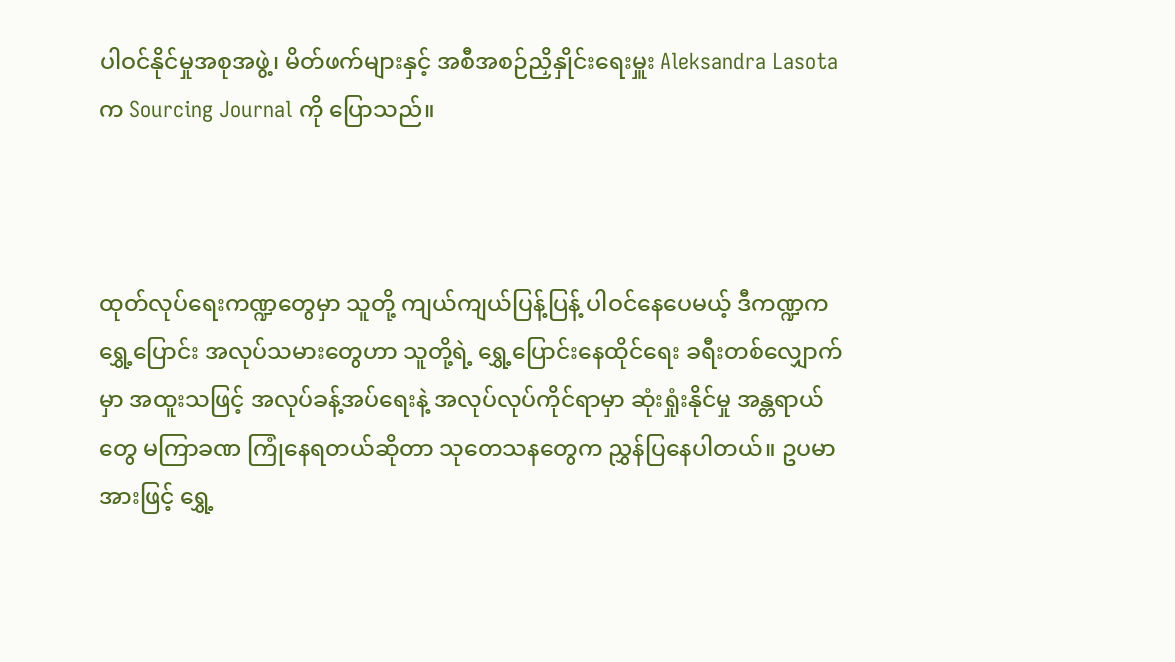ပါဝင်နိုင်မှုအစုအဖွဲ့၊ မိတ်ဖက်များနှင့် အစီအစဉ်ညှိနှိုင်းရေးမှူး Aleksandra Lasota က Sourcing Journal ကို ပြောသည်။



ထုတ်လုပ်ရေးကဏ္ဍတွေမှာ သူတို့ ကျယ်ကျယ်ပြန့်ပြန့် ပါဝင်နေပေမယ့် ဒီကဏ္ဍက ရွှေ့ပြောင်း အလုပ်သမားတွေဟာ သူတို့ရဲ့ ရွှေ့ပြောင်းနေထိုင်ရေး ခရီးတစ်လျှောက်မှာ အထူးသဖြင့် အလုပ်ခန့်အပ်ရေးနဲ့ အလုပ်လုပ်ကိုင်ရာမှာ ဆုံးရှုံးနိုင်မှု အန္တရာယ်တွေ မကြာခဏ ကြုံနေရတယ်ဆိုတာ သုတေသနတွေက ညွှန်ပြနေပါတယ်။ ဥပမာအားဖြင့် ရွှေ့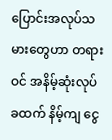ပြောင်းအလုပ်သမားတွေဟာ တရားဝင် အနိမ့်ဆုံးလုပ်ခထက် နိမ့်ကျ ငွေ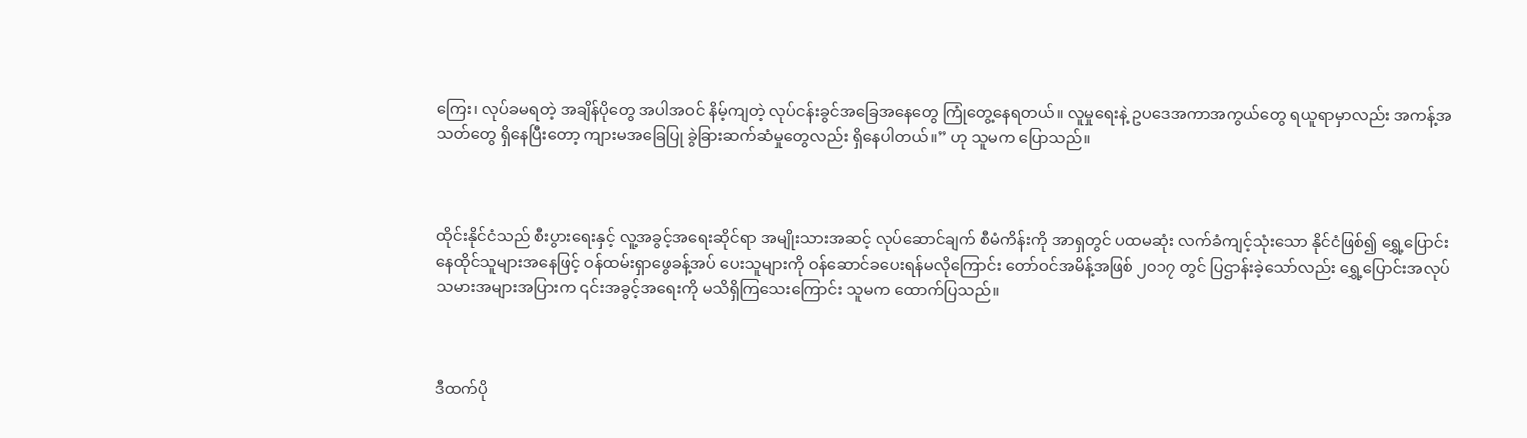ကြေး၊ လုပ်ခမရတဲ့ အချိန်ပိုတွေ အပါအဝင် နိမ့်ကျတဲ့ လုပ်ငန်းခွင်အခြေအနေတွေ ကြုံတွေ့နေရတယ်။ လူမှုရေးနဲ့ ဥပဒေအကာအကွယ်တွေ ရယူရာမှာလည်း အကန့်အသတ်တွေ ရှိနေပြီးတော့ ကျားမအခြေပြု ခွဲခြားဆက်ဆံမှုတွေလည်း ရှိနေပါတယ်။” ဟု သူမက ပြောသည်။



ထိုင်းနိုင်ငံသည် စီးပွားရေးနှင့် လူ့အခွင့်အရေးဆိုင်ရာ အမျိုးသားအဆင့် လုပ်ဆောင်ချက် စီမံကိန်းကို အာရှတွင် ပထမဆုံး လက်ခံကျင့်သုံးသော နိုင်ငံဖြစ်၍ ရွှေ့ပြောင်းနေထိုင်သူများအနေဖြင့် ဝန်ထမ်းရှာဖွေခန့်အပ် ပေးသူများကို ဝန်ဆောင်ခပေးရန်မလိုကြောင်း တော်ဝင်အမိန့်အဖြစ် ၂၀၁၇ တွင် ပြဌာန်းခဲ့သော်လည်း ရွှေ့ပြောင်းအလုပ်သမားအများအပြားက ၎င်းအခွင့်အရေးကို မသိရှိကြသေးကြောင်း သူမက ထောက်ပြသည်။



ဒီထက်ပို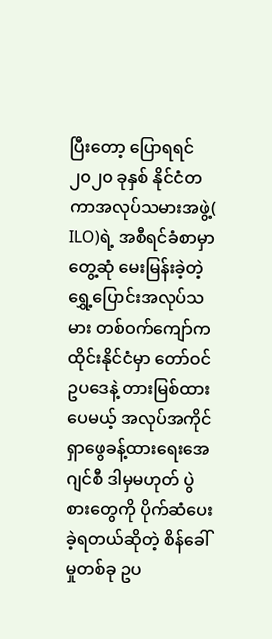ပြီးတော့ ပြောရရင် ၂၀၂၀ ခုနှစ် နိုင်ငံတကာအလုပ်သမားအဖွဲ့( ILO)ရဲ့ အစီရင်ခံစာမှာ တွေ့ဆုံ မေးမြန်းခဲ့တဲ့ ရွှေ့ပြောင်းအလုပ်သမား တစ်ဝက်ကျော်က ထိုင်းနိုင်ငံမှာ တော်ဝင်ဥပဒေနဲ့ တားမြစ်ထားပေမယ့် အလုပ်အကိုင်ရှာဖွေခန့်ထားရေးအေဂျင်စီ ဒါမှမဟုတ် ပွဲစားတွေကို ပိုက်ဆံပေးခဲ့ရတယ်ဆိုတဲ့ စိန်ခေါ်မှုတစ်ခု ဥပ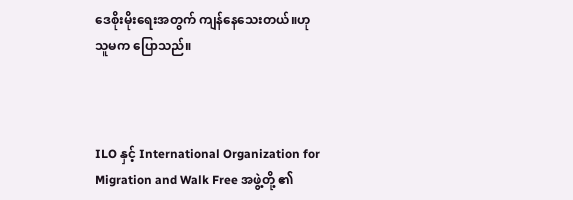ဒေစိုးမိုးရေးအတွက် ကျန်နေသေးတယ်။ဟု သူမက ပြောသည်။



ILO နှင့် International Organization for Migration and Walk Free အဖွဲ့တို့ ၏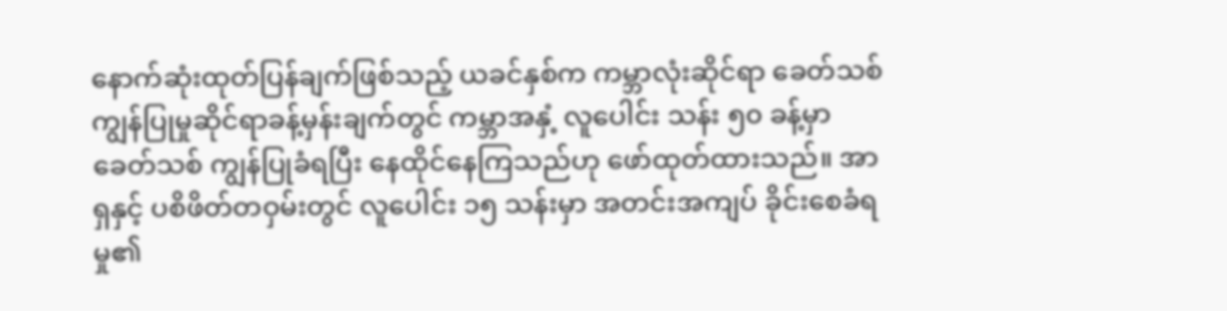နောက်ဆုံးထုတ်ပြန်ချက်ဖြစ်သည့် ယခင်နှစ်က ကမ္ဘာလုံးဆိုင်ရာ ခေတ်သစ်ကျွန်ပြုမှုဆိုင်ရာခန့်မှန်းချက်တွင် ကမ္ဘာအနှံ့ လူပေါင်း သန်း ၅၀ ခန့်မှာ ခေတ်သစ် ကျွန်ပြုခံရပြီး နေထိုင်နေကြသည်ဟု ဖော်ထုတ်ထားသည်။ အာရှနှင့် ပစိဖိတ်တဝှမ်းတွင် လူပေါင်း ၁၅ သန်းမှာ အတင်းအကျပ် ခိုင်းစေခံရမှု၏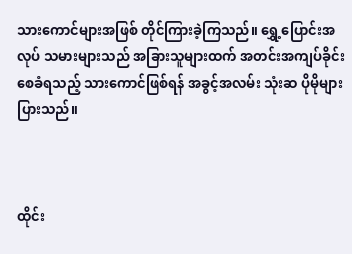သားကောင်များအဖြစ် တိုင်ကြားခဲ့ကြသည်။ ရွှေ့ပြောင်းအလုပ် သမားများသည် အခြားသူများထက် အတင်းအကျပ်ခိုင်းစေခံရသည့် သားကောင်ဖြစ်ရန် အခွင့်အလမ်း သုံးဆ ပိုမိုများပြားသည်။



ထိုင်း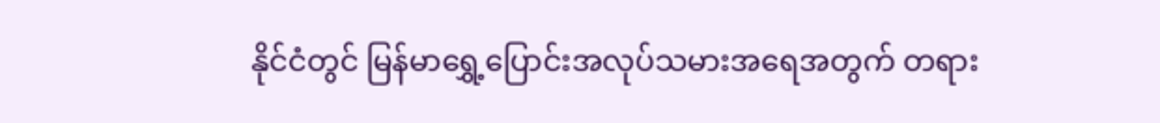နိုင်ငံတွင် မြန်မာရွှေ့ပြောင်းအလုပ်သမားအရေအတွက် တရား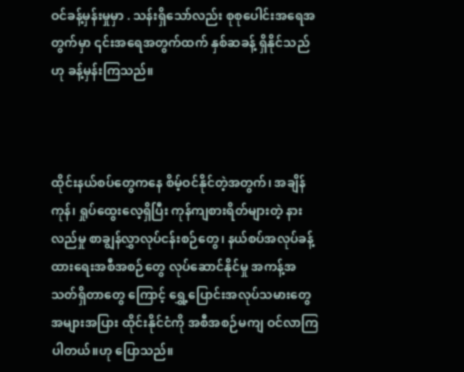ဝင်ခန့်မှန်းမှုမှာ . သန်းရှိသော်လည်း စုစုပေါင်းအရေအတွက်မှာ ၎င်းအရေအတွက်ထက် နှစ်ဆခန့် ရှိနိုင်သည်ဟု ခန့်မှန်းကြသည်။



ထိုင်းနယ်စပ်တွေကနေ စိမ့်ဝင်နိုင်တဲ့အတွက်၊ အချိန်ကုန်၊ ရှုပ်ထွေးလေ့ရှိပြီး ကုန်ကျစားရိတ်များတဲ့ နားလည်မှု စာချွန်လွှာလုပ်ငန်းစဉ်တွေ၊ နယ်စပ်အလုပ်ခန့်ထားရေးအစီအစဉ်တွေ လုပ်ဆောင်နိုင်မှု အကန့်အသတ်ရှိတာတွေ ကြောင့် ရွှေ့ပြောင်းအလုပ်သမားတွေ အများအပြား ထိုင်းနိုင်ငံကို အစီအစဉ်မကျ ဝင်လာကြပါတယ်။ဟု ပြောသည်။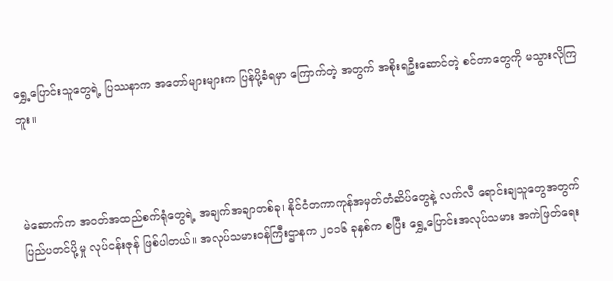ရွှေ့ပြောင်းသူတွေရဲ့ ပြဿနာက အတော်များများက ပြန်ပို့ခံရမှာ ကြောက်တဲ့ အတွက် အစိုးရဦးဆောင်တဲ့ စင်တာတွေကို မသွားလိုကြဘူး။



မဲဆောက်က အဝတ်အထည်စက်ရုံတွေရဲ့ အချက်အချာတစ်ခု၊ နိုင်ငံတကာကုန်အမှတ်တံဆိပ်တွေနဲ့ လက်လီ ရောင်းချသူတွေအတွက် ပြည်ပတင်ပို့မှု လုပ်ငန်းဇုန် ဖြစ်ပါတယ်။ အလုပ်သမားဝန်ကြီးဌာနက ၂၀၁၆ ခုနှစ်က စပြီး ရွှေ့ပြောင်းအလုပ်သမား အကဲဖြတ်ရေး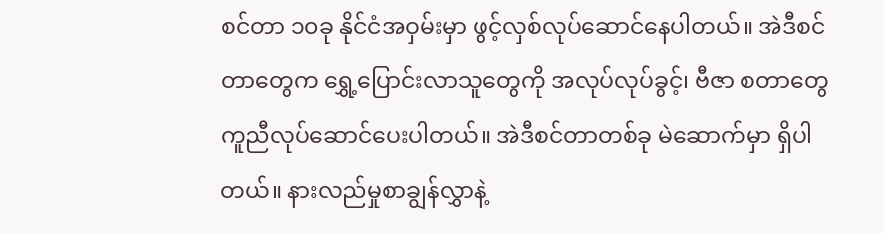စင်တာ ၁၀ခု နိုင်ငံအဝှမ်းမှာ ဖွင့်လှစ်လုပ်ဆောင်နေပါတယ်။ အဲဒီစင်တာတွေက ရွှေ့ပြောင်းလာသူတွေကို အလုပ်လုပ်ခွင့်၊ ဗီဇာ စတာတွေ ကူညီလုပ်ဆောင်ပေးပါတယ်။ အဲဒီစင်တာတစ်ခု မဲဆောက်မှာ ရှိပါတယ်။ နားလည်မှုစာချွန်လွှာနဲ့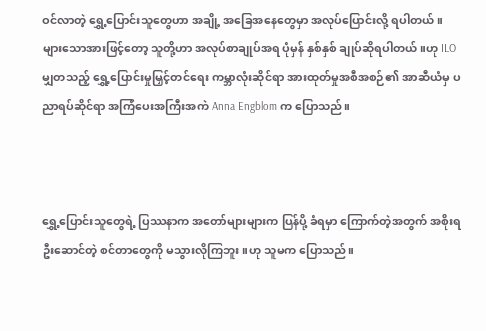ဝင်လာတဲ့ ရွှေ့ပြောင်းသူတွေဟာ အချို့ အခြေအနေတွေမှာ အလုပ်ပြောင်းလို့ ရပါတယ်။ များသောအားဖြင့်တော့ သူတို့ဟာ အလုပ်စာချုပ်အရ ပုံမှန် နှစ်နှစ် ချုပ်ဆိုရပါတယ်။ဟု ILO မျှတသည့် ရွှေ့ပြောင်းမှုမြှင့်တင်ရေး ကမ္ဘာလုံးဆိုင်ရာ အားထုတ်မှုအစီအစဉ်၏ အာဆီယံမှ ပညာရပ်ဆိုင်ရာ အကြံပေးအကြီးအကဲ Anna Engblom က ပြောသည်။



ရွှေ့ပြောင်းသူတွေရဲ့ ပြဿနာက အတော်များများက ပြန်ပို့ ခံရမှာ ကြောက်တဲ့အတွက် အစိုးရဦးဆောင်တဲ့ စင်တာတွေကို မသွားလိုကြဘူး။ဟု သူမက ပြောသည်။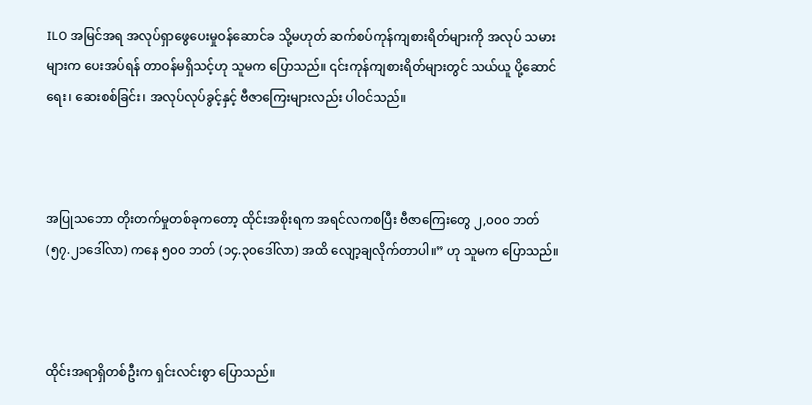ILO အမြင်အရ အလုပ်ရှာဖွေပေးမှုဝန်ဆောင်ခ သို့မဟုတ် ဆက်စပ်ကုန်ကျစားရိတ်များကို အလုပ် သမားများက ပေးအပ်ရန် တာဝန်မရှိသင့်ဟု သူမက ပြောသည်။ ၎င်းကုန်ကျစားရိတ်များတွင် သယ်ယူ ပို့ဆောင်ရေး၊ ဆေးစစ်ခြင်း၊ အလုပ်လုပ်ခွင့်နှင့် ဗီဇာကြေးများလည်း ပါဝင်သည်။



အပြုသဘော တိုးတက်မှုတစ်ခုကတော့ ထိုင်းအစိုးရက အရင်လကစပြီး ဗီဇာကြေးတွေ ၂,၀၀၀ ဘတ် (၅၇.၂၁ဒေါ်လာ) ကနေ ၅၀၀ ဘတ် (၁၄.၃၀ဒေါ်လာ) အထိ လျော့ချလိုက်တာပါ။” ဟု သူမက ပြောသည်။



ထိုင်းအရာရှိတစ်ဦးက ရှင်းလင်းစွာ ပြောသည်။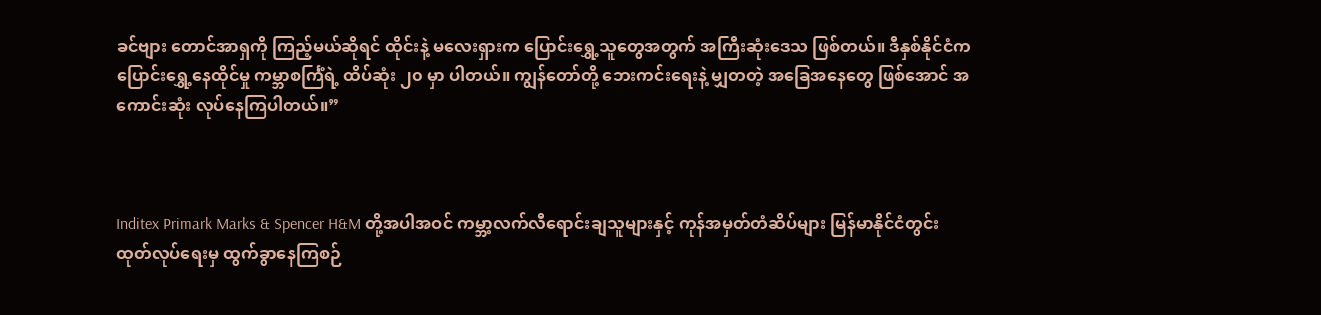ခင်ဗျား တောင်အာရှကို ကြည့်မယ်ဆိုရင် ထိုင်းနဲ့ မလေးရှားက ပြောင်းရွှေ့သူတွေအတွက် အကြီးဆုံးဒေသ ဖြစ်တယ်။ ဒီနှစ်နိုင်ငံက ပြောင်းရွှေ့နေထိုင်မှု ကမ္ဘာစင်္ကြံရဲ့ ထိပ်ဆုံး ၂၀ မှာ ပါတယ်။ ကျွန်တော်တို့ ဘေးကင်းရေးနဲ့ မျှတတဲ့ အခြေအနေတွေ ဖြစ်အောင် အကောင်းဆုံး လုပ်နေကြပါတယ်။”



Inditex Primark Marks & Spencer H&M တို့အပါအဝင် ကမ္ဘာ့လက်လီရောင်းချသူများနှင့် ကုန်အမှတ်တံဆိပ်များ မြန်မာနိုင်ငံတွင်း ထုတ်လုပ်ရေးမှ ထွက်ခွာနေကြစဉ်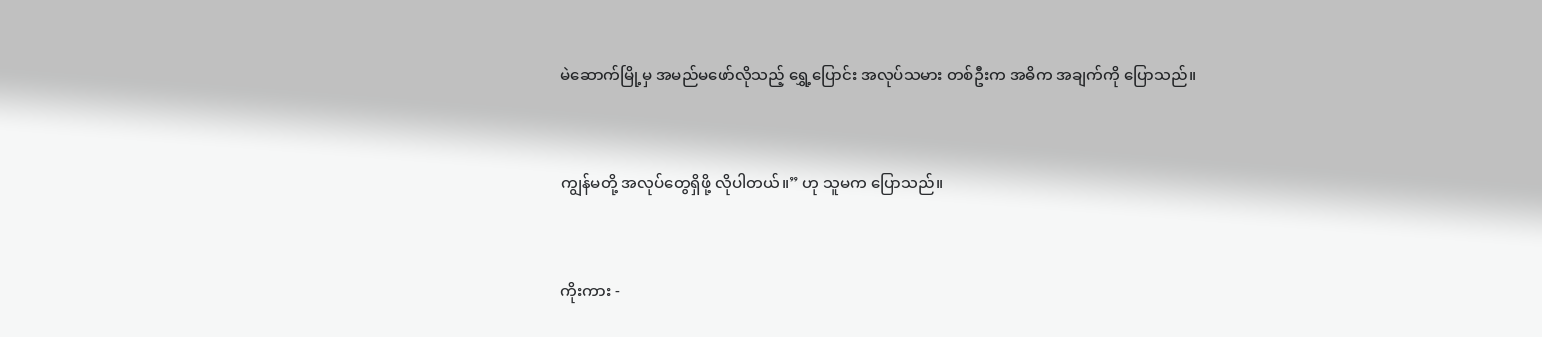မဲဆောက်မြို့မှ အမည်မဖော်လိုသည့် ရွှေ့ပြောင်း အလုပ်သမား တစ်ဦးက အဓိက အချက်ကို ပြောသည်။



ကျွန်မတို့ အလုပ်တွေရှိဖို့ လိုပါတယ်။” ဟု သူမက ပြောသည်။



ကိုးကား -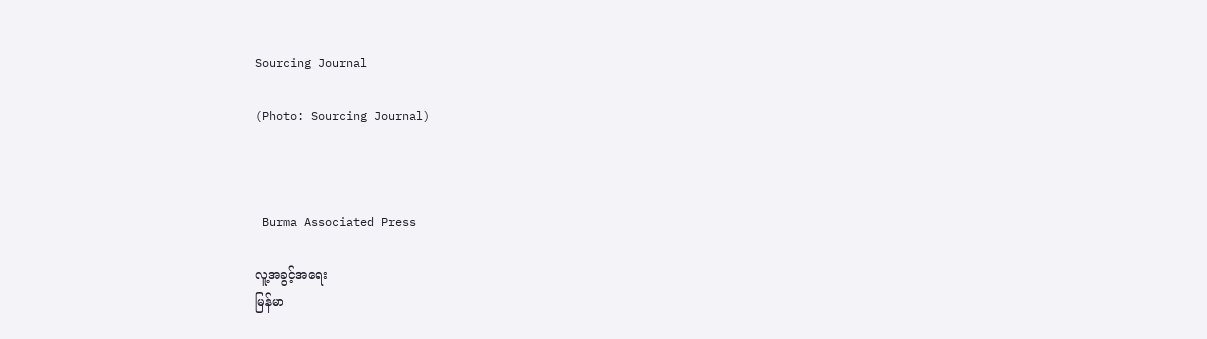Sourcing Journal

(Photo: Sourcing Journal)



 Burma Associated Press

လူ့အခွင့်အရေး
မြန်မာ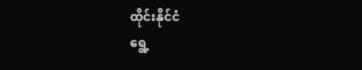ထိုင်းနိုင်ငံ
ရွေ့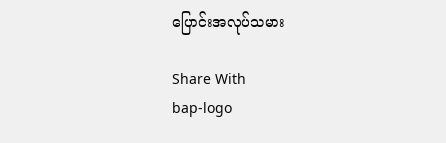ပြောင်းအလုပ်သမား

Share With
bap-logo